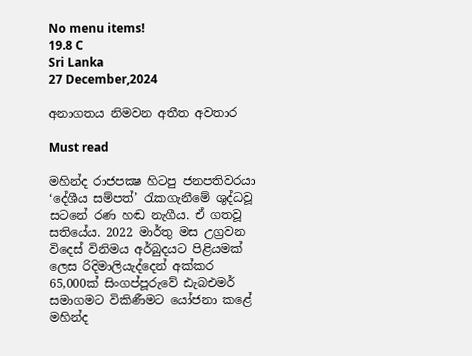No menu items!
19.8 C
Sri Lanka
27 December,2024

අනාගතය නිමවන අතීත අවතාර

Must read

මහින්ද රාජපක්‍ෂ හිටපු ජනපතිවරයා ‘දේශීය සම්පත්’ රැකගැනීමේ ශුද්ධවූ සටනේ රණ හඬ නැගීය. ඒ ගතවූ සතියේය. 2022 මාර්තු මස උග්‍රවන විදෙස් විනිමය අර්බුදයට පිළියමක් ලෙස රිදිමාලියැද්දෙන් අක්කර 65,000ක් සිංගප්පූරුවේ ඪැබඑමර් සමාගමට විකිණීමට යෝජනා කළේ මහින්ද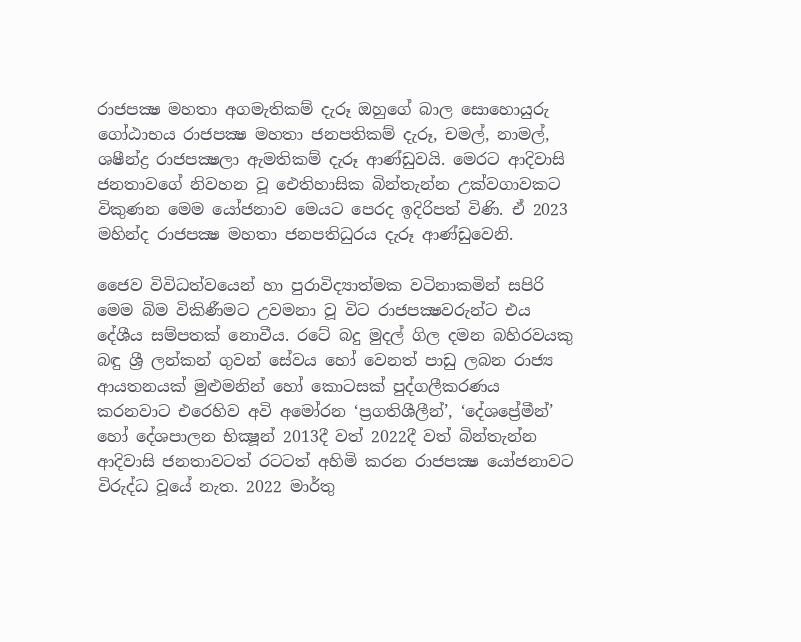රාජපක්‍ෂ මහතා අගමැතිකම් දැරූ ඔහුගේ බාල සොහොයුරු ගෝඨාභය රාජපක්‍ෂ මහතා ජනපතිකම් දැරූ, චමල්, නාමල්, ශෂීන්ද්‍ර රාජපක්‍ෂලා ඇමතිකම් දැරූ ආණ්ඩුවයි. මෙරට ආදිවාසි ජනතාවගේ නිවහන වූ ඓතිහාසික බින්තැන්න උක්වගාවකට විකුණන මෙම යෝජනාව මෙයට පෙරද ඉදිරිපත් විණි. ඒ 2023 මහින්ද රාජපක්‍ෂ මහතා ජනපතිධුරය දැරූ ආණ්ඩුවෙනි.

ජෛව විවිධත්වයෙන් හා පුරාවිද්‍යාත්මක වටිනාකමින් සපිරි මෙම බිම විකිණීමට උවමනා වූ විට රාජපක්‍ෂවරුන්ට එය දේශීය සම්පතක් නොවීය. රටේ බදු මුදල් ගිල දමන බහිරවයකු බඳු ශ්‍රී ලන්කන් ගුවන් සේවය හෝ වෙනත් පාඩු ලබන රාජ්‍ය ආයතනයක් මුළුමනින් හෝ කොටසක් පුද්ගලීකරණය කරනවාට එරෙහිව අවි අමෝරන ‘ප්‍රගතිශීලීන්’, ‘දේශප්‍රේමීන්’ හෝ දේශපාලන භික්‍ෂූන් 2013දී වත් 2022දී වත් බින්තැන්න ආදිවාසි ජනතාවටත් රටටත් අහිමි කරන රාජපක්‍ෂ යෝජනාවට විරුද්ධ වූයේ නැත. 2022 මාර්තු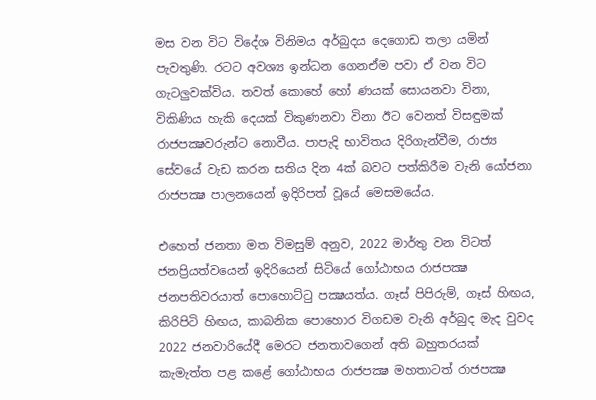මස වන විට විදේශ විනිමය අර්බුදය දෙගොඩ තලා යමින් පැවතුණි. රටට අවශ්‍ය ඉන්ධන ගෙනඒම පවා ඒ වන විට ගැටලුවක්විය. තවත් කොහේ හෝ ණයක් සොයනවා විනා, විකිණිය හැකි දෙයක් විකුණනවා විනා ඊට වෙනත් විසඳුමක් රාජපක්‍ෂවරුන්ට නොවීය. පාපැදි භාවිතය දිරිගැන්වීම, රාජ්‍ය සේවයේ වැඩ කරන සතිය දින 4ක් බවට පත්කිරීම වැනි යෝජනා රාජපක්‍ෂ පාලනයෙන් ඉදිරිපත් වූයේ මෙසමයේය.

එහෙත් ජනතා මත විමසුම් අනුව, 2022 මාර්තු වන විටත් ජනප්‍රියත්වයෙන් ඉදිරියෙන් සිටියේ ගෝඨාභය රාජපක්‍ෂ ජනපතිවරයාත් පොහොට්ටු පක්‍ෂයත්ය. ගෑස් පිපිරුම්, ගෑස් හිඟය, කිරිපිටි හිඟය, කාබනික පොහොර විගඩම වැනි අර්බුද මැද වුවද 2022 ජනවාරියේදී මෙරට ජනතාවගෙන් අති බහුතරයක් කැමැත්ත පළ කළේ ගෝඨාභය රාජපක්‍ෂ මහතාටත් රාජපක්‍ෂ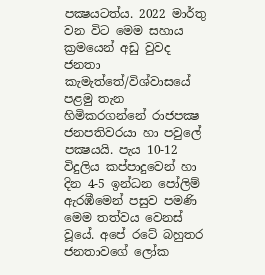පක්‍ෂයටත්ය. 2022 මාර්තු වන විට මෙම සහාය ක්‍රමයෙන් අඩු වුවද ජනතා කැමැත්තේ/විශ්වාසයේ පළමු තැන හිමිකරගන්නේ රාජපක්‍ෂ ජනපතිවරයා හා පවුලේ පක්‍ෂයයි. පැය 10-12 විදුලිය කප්පාදුවෙන් හා දින 4-5 ඉන්ධන පෝලිම් ඇරඹීමෙන් පසුව පමණි මෙම තත්වය වෙනස් වූයේ. අපේ රටේ බහුතර ජනතාවගේ ලෝක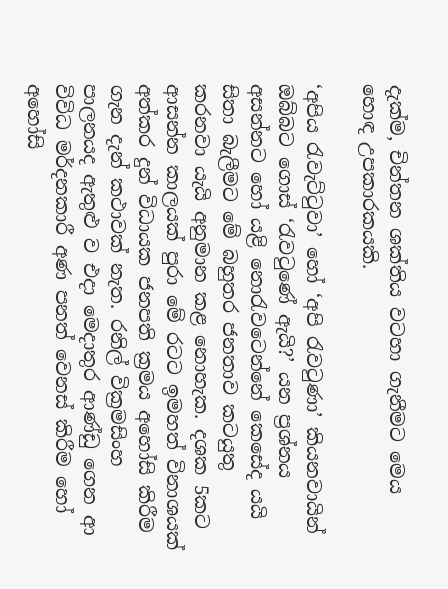දැක්ම, චින්තන ශක්තිය වටහා ගැනීමට මෙය හොඳ උපකාරකයකි.

‘අපිය රැවැට්ටුවා’ හෝ ‘අපි රැවටුණා’ කියනවායින් ඔබ්බට ගොස් ‘රැවටුණේ ඇයි?’ යන ප්‍රශ්නය අසන්නට හෝ යළි නොරැවටෙන්නේ කෙසේද යයි සිතා බැලීමට මේ බහුතර ජනතාව කටයුතු කරනවා යැයි අනුමාන කළ නොහැක. දශක 5කට ආසන්න කාලයක් පුරා මේ රටට ඉමහත් විනාශයක් අත්කර දුන් විධායක ජනපති ක්‍රමය අහෝසි කිරීම ගැන දැන් කථාවක් නැත. රනිල් වික්‍රමසිංහ පාලනයද ඇතුළු ව එදා මෙදාතුර ආණ්ඩු ගෙන ආ විවිධ මර්දනකාරී අණ පනත් වෙනස් කිරීම හෝ අහෝසි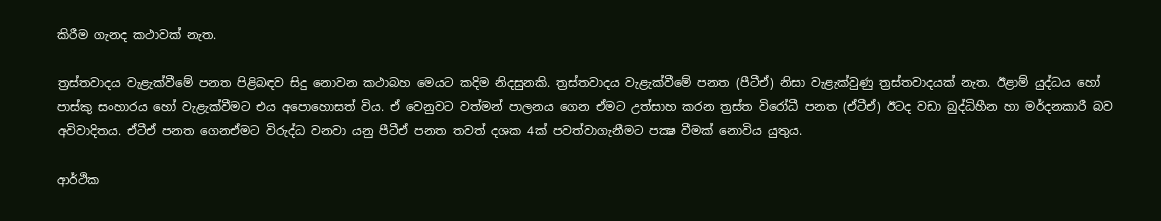කිරීම ගැනද කථාවක් නැත.

ත්‍රස්තවාදය වැළැක්වීමේ පනත පිළිබඳව සිදු නොවන කථාබහ මෙයට කදිම නිදසුනකි. ත්‍රස්තවාදය වැළැක්වීමේ පනත (පීටීඒ) නිසා වැළැක්වුණු ත්‍රස්තවාදයක් නැත. ඊළාම් යුද්ධය හෝ පාස්කු සංහාරය හෝ වැළැක්වීමට එය අපොහොසත් විය. ඒ වෙනුවට වත්මන් පාලනය ගෙන ඒමට උත්සාහ කරන ත්‍රස්ත විරෝධී පනත (ඒටීඒ) ඊටද වඩා බුද්ධිහීන හා මර්දනකාරී බව අවිවාදිතය. ඒටීඒ පනත ගෙනඒමට විරුද්ධ වනවා යනු පීටීඒ පනත තවත් දශක 4ක් පවත්වාගැනීමට පක්‍ෂ වීමක් නොවිය යුතුය.

ආර්ථික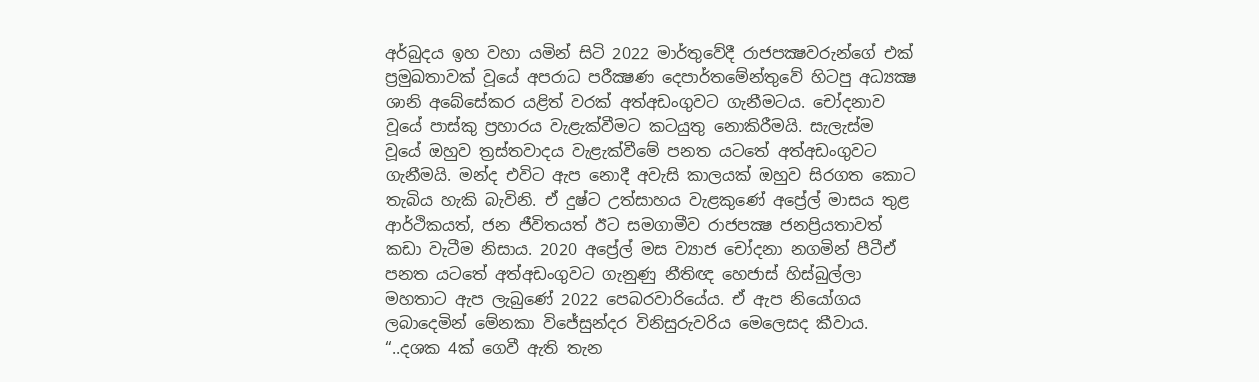අර්බුදය ඉහ වහා යමින් සිටි 2022 මාර්තුවේදී රාජපක්‍ෂවරුන්ගේ එක් ප්‍රමුඛතාවක් වූයේ අපරාධ පරීක්‍ෂණ දෙපාර්තමේන්තුවේ හිටපු අධ්‍යක්‍ෂ ශානි අබේසේකර යළිත් වරක් අත්අඩංගුවට ගැනීමටය. චෝදනාව වූයේ පාස්කු ප්‍රහාරය වැළැක්වීමට කටයුතු නොකිරීමයි. සැලැස්ම වූයේ ඔහුව ත්‍රස්තවාදය වැළැක්වීමේ පනත යටතේ අත්අඩංගුවට ගැනීමයි. මන්ද එවිට ඇප නොදී අවැසි කාලයක් ඔහුව සිරගත කොට තැබිය හැකි බැවිනි. ඒ දුෂ්ට උත්සාහය වැළකුණේ අප්‍රේල් මාසය තුළ ආර්ථිකයත්, ජන ජීවිතයත් ඊට සමගාමීව රාජපක්‍ෂ ජනප්‍රියතාවත් කඩා වැටීම නිසාය. 2020 අප්‍රේල් මස ව්‍යාජ චෝදනා නගමින් පීටීඒ පනත යටතේ අත්අඩංගුවට ගැනුණු නීතිඥ හෙජාස් හිස්බුල්ලා මහතාට ඇප ලැබුණේ 2022 පෙබරවාරියේය. ඒ ඇප නියෝගය ලබාදෙමින් මේනකා විජේසුන්දර විනිසුරුවරිය මෙලෙසද කීවාය. “..දශක 4ක් ගෙවී ඇති තැන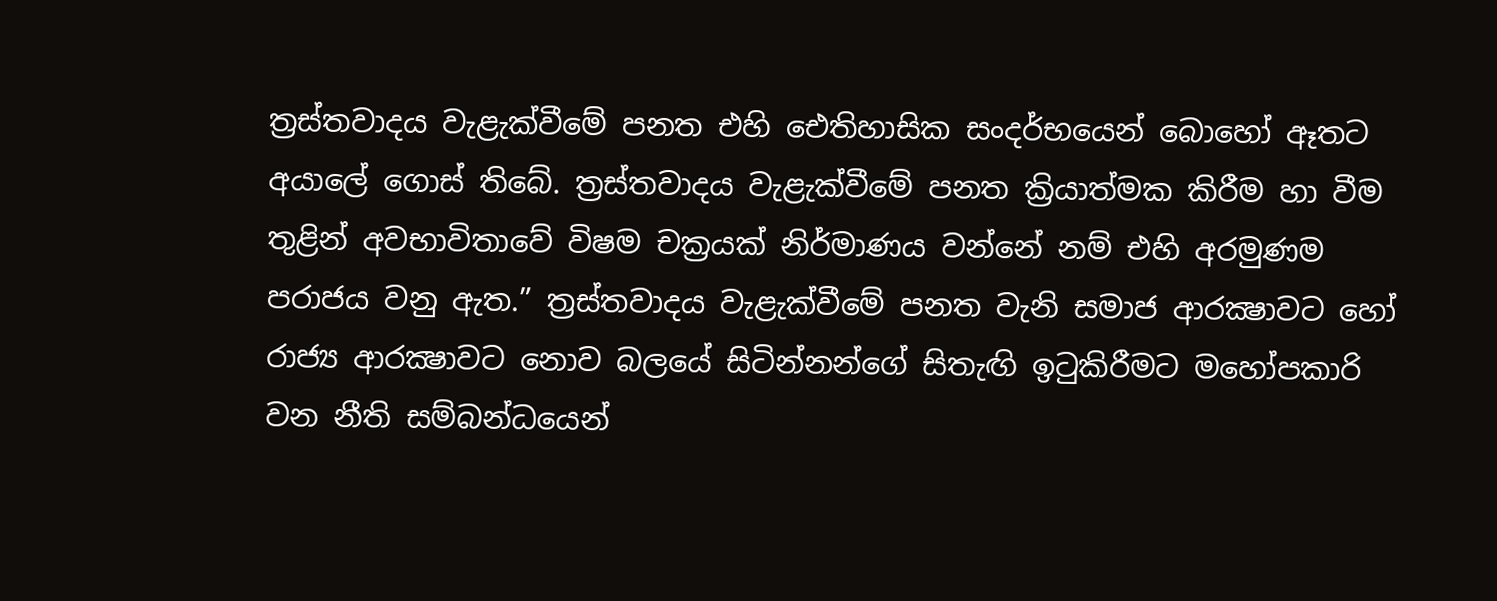ත්‍රස්තවාදය වැළැක්වීමේ පනත එහි ඓතිහාසික සංදර්භයෙන් බොහෝ ඈතට අයාලේ ගොස් තිබේ. ත්‍රස්තවාදය වැළැක්වීමේ පනත ක්‍රියාත්මක කිරීම හා වීම තුළින් අවභාවිතාවේ විෂම චක්‍රයක් නිර්මාණය වන්නේ නම් එහි අරමුණම පරාජය වනු ඇත.” ත්‍රස්තවාදය වැළැක්වීමේ පනත වැනි සමාජ ආරක්‍ෂාවට හෝ රාජ්‍ය ආරක්‍ෂාවට නොව බලයේ සිටින්නන්ගේ සිතැඟි ඉටුකිරීමට මහෝපකාරි වන නීති සම්බන්ධයෙන්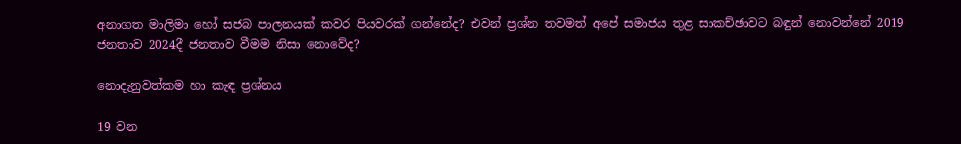අනාගත මාලිමා හෝ සජබ පාලනයක් කවර පියවරක් ගන්නේද? එවන් ප්‍රශ්න තවමත් අපේ සමාජය තුළ සාකච්ඡාවට බඳුන් නොවන්නේ 2019 ජනතාව 2024දී ජනතාව වීමම නිසා නොවේද?

නොදැනුවත්කම හා කැඳ ප්‍රශ්නය

19 වන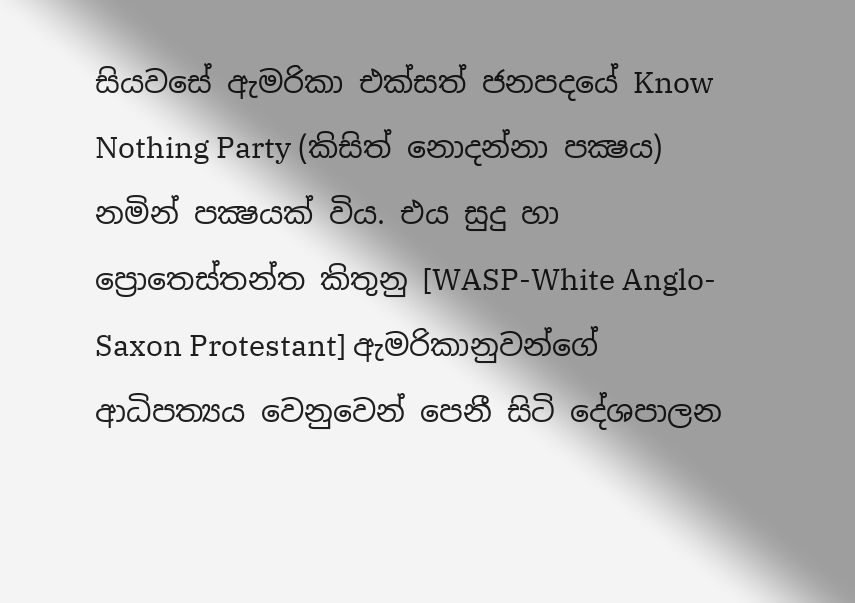සියවසේ ඇමරිකා එක්සත් ජනපදයේ Know Nothing Party (කිසිත් නොදන්නා පක්‍ෂය) නමින් පක්‍ෂයක් විය. එය සුදු හා ප්‍රොතෙස්තන්ත කිතුනු [WASP-White Anglo-Saxon Protestant] ඇමරිකානුවන්ගේ ආධිපත්‍යය වෙනුවෙන් පෙනී සිටි දේශපාලන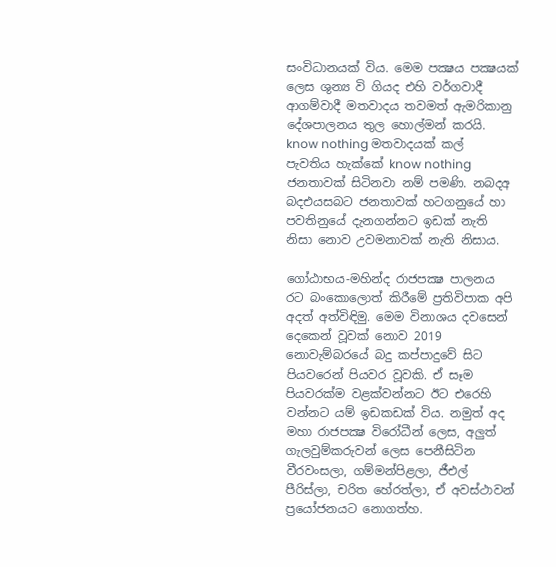සංවිධානයක් විය. මෙම පක්‍ෂය පක්‍ෂයක් ලෙස ශුන්‍ය වි ගියද එහි වර්ගවාදී ආගම්වාදී මතවාදය තවමත් ඇමරිකානු දේශපාලනය තුල හොල්මන් කරයි. know nothing මතවාදයක් කල් පැවතිය හැක්කේ know nothing ජනතාවක් සිටිනවා නම් පමණි. නබදඅ බදඑයසබට ජනතාවක් හටගනුයේ හා පවතිනුයේ දැනගන්නට ඉඩක් නැති නිසා නොව උවමනාවක් නැති නිසාය.

ගෝඨාභය-මහින්ද රාජපක්‍ෂ පාලනය රට බංකොලොත් කිරීමේ ප්‍රතිවිපාක අපි අදත් අත්විඳිමු. මෙම විනාශය දවසෙන් දෙකෙන් වූවක් නොව 2019 නොවැම්බරයේ බදු කප්පාදුවේ සිට පියවරෙන් පියවර වූවකි. ඒ සෑම පියවරක්ම වළක්වන්නට ඊට එරෙහි වන්නට යම් ඉඩකඩක් විය. නමුත් අද මහා රාජපක්‍ෂ විරෝධීන් ලෙස, අලුත් ගැලවුම්කරුවන් ලෙස පෙනීසිටින වීරවංසලා, ගම්මන්පිළලා, ජීඑල් පීරිස්ලා, චරිත හේරත්ලා, ඒ අවස්ථාවන් ප්‍රයෝජනයට නොගත්හ.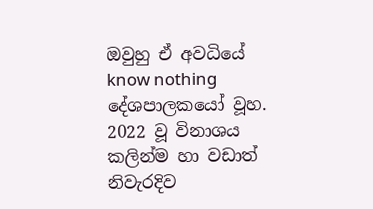ඔවුහු ඒ අවධියේ know nothing දේශපාලකයෝ වූහ. 2022 වූ විනාශය කලින්ම හා වඩාත් නිවැරදිව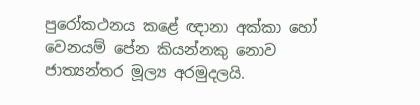පුරෝකථනය කළේ ඥානා අක්කා හෝ වෙනයම් පේන කියන්නකු නොව ජාත්‍යන්තර මූල්‍ය අරමුදලයි.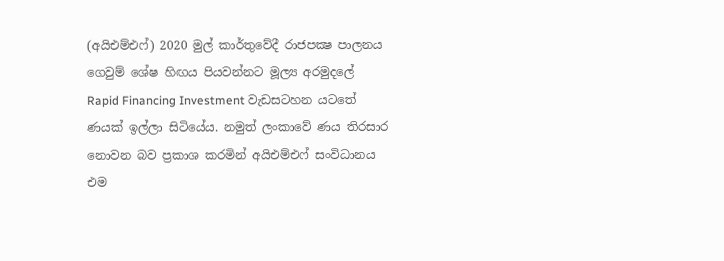(අයිඑම්එෆ්) 2020 මුල් කාර්තුවේදී රාජපක්‍ෂ පාලනය ගෙවුම් ශේෂ හිඟය පියවන්නට මූල්‍ය අරමුදලේ Rapid Financing Investment වැඩසටහන යටතේ ණයක් ඉල්ලා සිටියේය. නමුත් ලංකාවේ ණය තිරසාර නොවන බව ප්‍රකාශ කරමින් අයිඑම්එෆ් සංවිධානය එම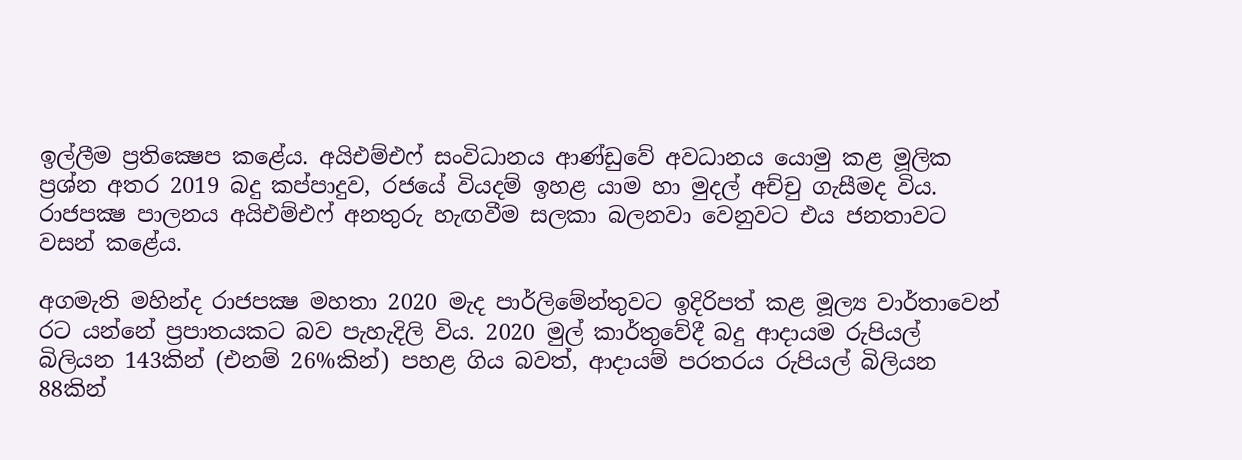ඉල්ලීම ප්‍රතික්‍ෂෙප කළේය. අයිඑම්එෆ් සංවිධානය ආණ්ඩුවේ අවධානය යොමු කළ මූලික ප්‍රශ්න අතර 2019 බදු කප්පාදුව, රජයේ වියදම් ඉහළ යාම හා මුදල් අච්චු ගැසීමද විය. රාජපක්‍ෂ පාලනය අයිඑම්එෆ් අනතුරු හැඟවීම සලකා බලනවා වෙනුවට එය ජනතාවට වසන් කළේය.

අගමැති මහින්ද රාජපක්‍ෂ මහතා 2020 මැද පාර්ලිමේන්තුවට ඉදිරිපත් කළ මූල්‍ය වාර්තාවෙන් රට යන්නේ ප්‍රපාතයකට බව පැහැදිලි විය. 2020 මුල් කාර්තුවේදී බදු ආදායම රුපියල් බිලියන 143කින් (එනම් 26%කින්) පහළ ගිය බවත්, ආදායම් පරතරය රුපියල් බිලියන 88කින්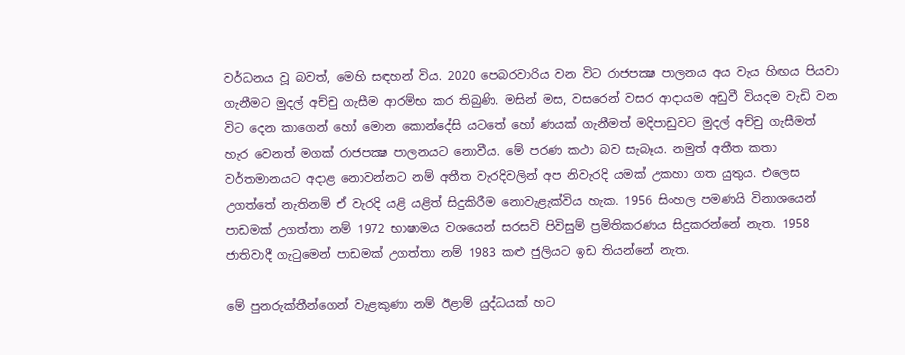වර්ධනය වූ බවත්, මෙහි සඳහන් විය. 2020 පෙබරවාරිය වන විට රාජපක්‍ෂ පාලනය අය වැය හිඟය පියවා ගැනීමට මුදල් අච්චු ගැසීම ආරම්භ කර තිබුණි. මසින් මස, වසරෙන් වසර ආදායම අඩුවී වියදම වැඩි වන විට දෙන කාගෙන් හෝ මොන කොන්දේසි යටතේ හෝ ණයක් ගැනීමත් මදිපාඩුවට මුදල් අච්චු ගැසීමත් හැර වෙනත් මගක් රාජපක්‍ෂ පාලනයට නොවීය. මේ පරණ කථා බව සැබෑය. නමුත් අතීත කතා වර්තමානයට අදාළ නොවන්නට නම් අතීත වැරදිවලින් අප නිවැරදි යමක් උකහා ගත යුතුය. එලෙස උගත්තේ නැතිනම් ඒ වැරදි යළි යළිත් සිදුකිරීම නොවැළැක්විය හැක. 1956 සිංහල පමණයි විනාශයෙන් පාඩමක් උගත්තා නම් 1972 භාෂාමය වශයෙන් සරසවි පිවිසුම් ප්‍රමිතිකරණය සිදුකරන්නේ නැත. 1958 ජාතිවාදී ගැටුමෙන් පාඩමක් උගත්තා නම් 1983 කළු ජුලියට ඉඩ තියන්නේ නැත.

මේ පුනරුක්තීන්ගෙන් වැළකුණා නම් ඊළාම් යුද්ධයක් හට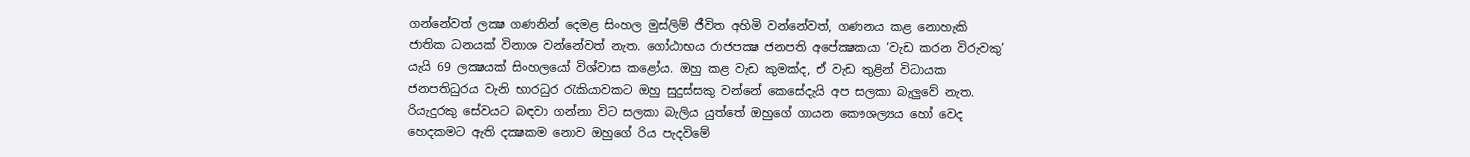ගන්නේවත් ලක්‍ෂ ගණනින් දෙමළ සිංහල මුස්ලිම් ජීවිත අහිමි වන්නේවත්, ගණනය කළ නොහැකි ජාතික ධනයක් විනාශ වන්නේවත් නැත. ගෝඨාභය රාජපක්‍ෂ ජනපති අපේක්‍ෂකයා ‘වැඩ කරන විරුවකු’ යැයි 69 ලක්‍ෂයක් සිංහලයෝ විශ්වාස කළෝය. ඔහු කළ වැඩ කුමක්ද, ඒ වැඩ තුළින් විධායක ජනපතිධුරය වැනි භාරධුර රැකියාවකට ඔහු සුදුස්සකු වන්නේ කෙසේදැයි අප සලකා බැලුවේ නැත. රියැදුරකු සේවයට බඳවා ගන්නා විට සලකා බැලිය යුත්තේ ඔහුගේ ගායන කෞශල්‍යය හෝ වෙද හෙදකමට ඇති දක්‍ෂකම නොව ඔහුගේ රිය පැදවිමේ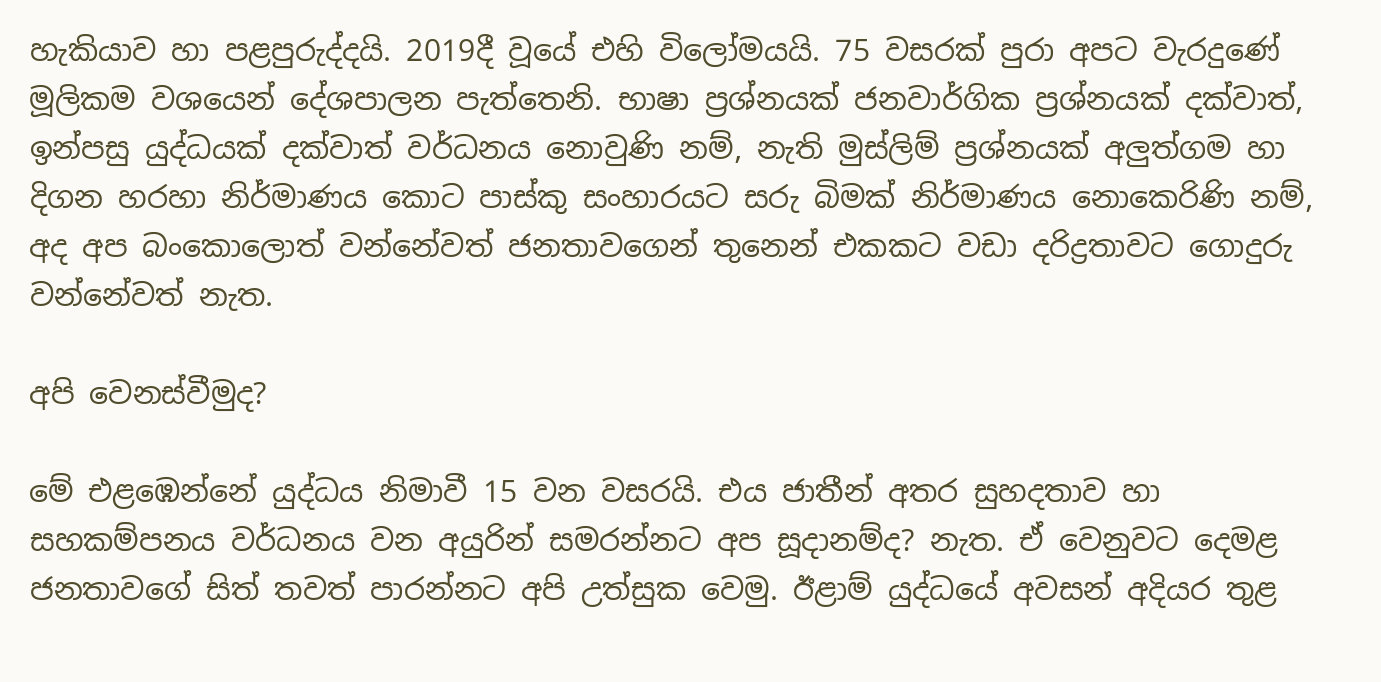හැකියාව හා පළපුරුද්දයි. 2019දී වූයේ එහි විලෝමයයි. 75 වසරක් පුරා අපට වැරදුණේ මූලිකම වශයෙන් දේශපාලන පැත්තෙනි. භාෂා ප්‍රශ්නයක් ජනවාර්ගික ප්‍රශ්නයක් දක්වාත්, ඉන්පසු යුද්ධයක් දක්වාත් වර්ධනය නොවුණි නම්, නැති මුස්ලිම් ප්‍රශ්නයක් අලුත්ගම හා දිගන හරහා නිර්මාණය කොට පාස්කු සංහාරයට සරු බිමක් නිර්මාණය නොකෙරිණි නම්, අද අප බංකොලොත් වන්නේවත් ජනතාවගෙන් තුනෙන් එකකට වඩා දරිද්‍රතාවට ගොදුරු වන්නේවත් නැත.

අපි වෙනස්වීමුද?

මේ එළඹෙන්නේ යුද්ධය නිමාවී 15 වන වසරයි. එය ජාතීන් අතර සුහදතාව හා සහකම්පනය වර්ධනය වන අයුරින් සමරන්නට අප සූදානම්ද? නැත. ඒ වෙනුවට දෙමළ ජනතාවගේ සිත් තවත් පාරන්නට අපි උත්සුක වෙමු. ඊළාම් යුද්ධයේ අවසන් අදියර තුළ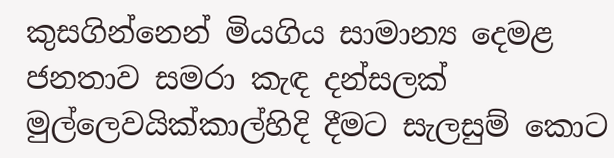කුසගින්නෙන් මියගිය සාමාන්‍ය දෙමළ ජනතාව සමරා කැඳ දන්සලක් මුල්ලෙවයික්කාල්හිදි දීමට සැලසුම් කොට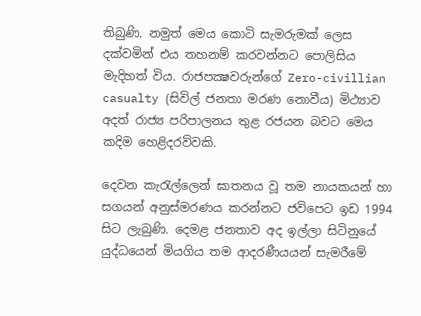තිබුණි. නමුත් මෙය කොටි සැමරුමක් ලෙස දක්වමින් එය තහනම් කරවන්නට පොලිසිය මැදිහත් විය. රාජපක්‍ෂවරුන්ගේ Zero-civillian casualty (සිවිල් ජනතා මරණ නොවීය) මිථ්‍යාව අදත් රාජ්‍ය පරිපාලනය තුළ රජයන බවට මෙය කදිම හෙළිදරව්වකි.

දෙවන කැරැල්ලෙන් ඝාතනය වූ තම නායකයන් හා සගයන් අනුස්මරණය කරන්නට ජවිපෙට ඉඩ 1994 සිට ලැබුණි. දෙමළ ජනතාව අද ඉල්ලා සිටිනුයේ යුද්ධයෙන් මියගිය තම ආදරණීයයන් සැමරීමේ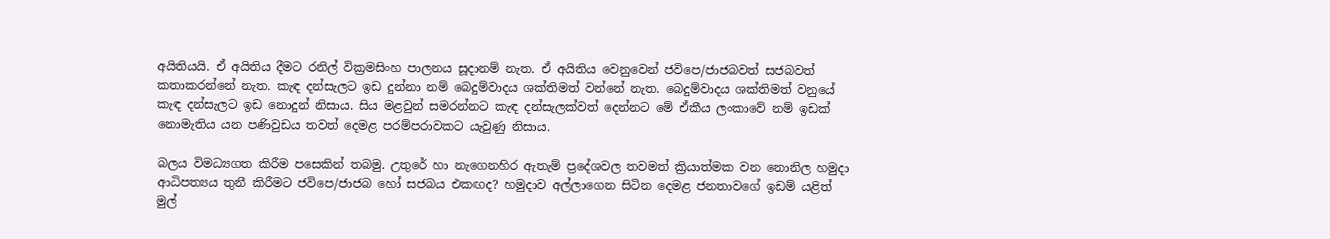අයිතියයි. ඒ අයිතිය දීමට රනිල් වික්‍රමසිංහ පාලනය සූදානම් නැත. ඒ අයිතිය වෙනුවෙන් ජවිපෙ/ජාජබවත් සජබවත් කතාකරන්නේ නැත. කැඳ දන්සැලට ඉඩ දුන්නා නම් බෙදුම්වාදය ශක්තිමත් වන්නේ නැත. බෙදුම්වාදය ශක්තිමත් වනුයේ කැඳ දන්සැලට ඉඩ නොදුන් නිසාය. සිය මළවුන් සමරන්නට කැඳ දන්සැලක්වත් දෙන්නට මේ ඒකීය ලංකාවේ නම් ඉඩක් නොමැතිය යන පණිවුඩය තවත් දෙමළ පරම්පරාවකට යැවුණු නිසාය.

බලය විමධ්‍යගත කිරීම පසෙකින් තබමු. උතුරේ හා නැගෙනහිර ඇතැම් ප්‍රදේශවල තවමත් ක්‍රියාත්මක වන නොනිල හමුදා ආධිපත්‍යය තුනී කිරීමට ජවිපෙ/ජාජබ හෝ සජබය එකඟද? හමුදාව අල්ලාගෙන සිටින දෙමළ ජනතාවගේ ඉඩම් යළිත් මුල්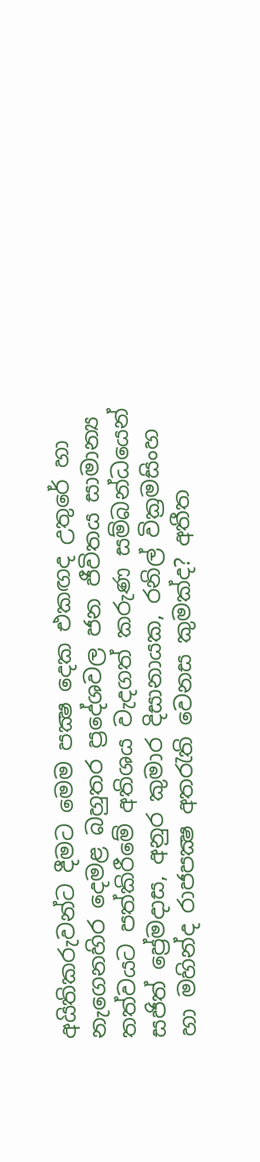අයිතිකරුවන්ට දීමට මෙම පක්‍ෂ දෙක එකඟද උතුරේ හා නැගෙනහිර දෙමළ බහුතර ප්‍රදේශවල ජන ජීවිතය සාමාන්‍ය තත්වයට පත්කිරීමේ අතිශය වැදගත් කරුණ සම්බන්ධයෙන් සජිත් ප්‍රේමදාස, අනුර කුමාර දිසානායක, රනිල් වික්‍රමසිංහ හා මහින්ද රාජපක්‍ෂ අතරැති වෙනස කුමක්ද? අතීත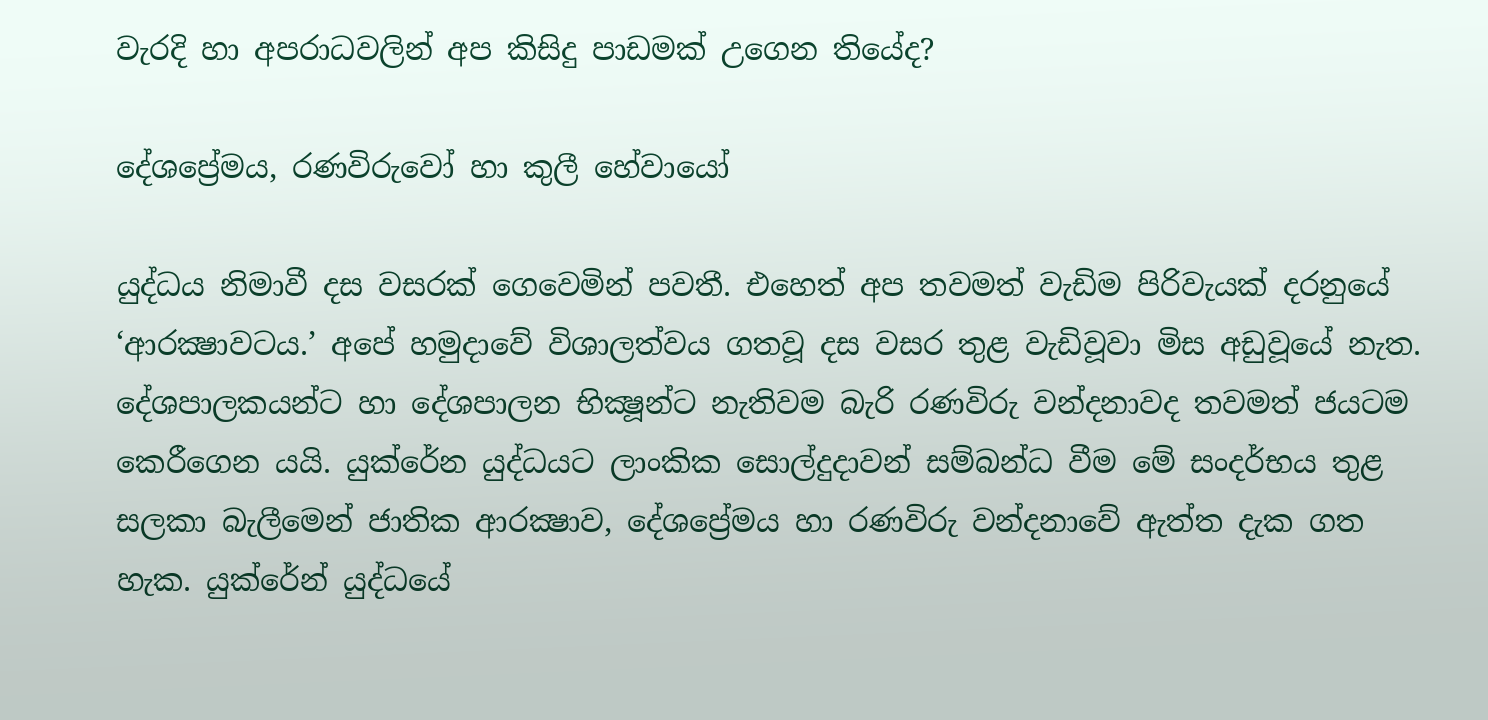වැරදි හා අපරාධවලින් අප කිසිදු පාඩමක් උගෙන තියේද?

දේශප්‍රේමය, රණවිරුවෝ හා කුලී හේවායෝ

යුද්ධය නිමාවී දස වසරක් ගෙවෙමින් පවතී. එහෙත් අප තවමත් වැඩිම පිරිවැයක් දරනුයේ ‘ආරක්‍ෂාවටය.’ අපේ හමුදාවේ විශාලත්වය ගතවූ දස වසර තුළ වැඩිවූවා මිස අඩුවූයේ නැත. දේශපාලකයන්ට හා දේශපාලන භික්‍ෂූන්ට නැතිවම බැරි රණවිරු වන්දනාවද තවමත් ජයටම කෙරීගෙන යයි. යුක්රේන යුද්ධයට ලාංකික සොල්දුදාවන් සම්බන්ධ වීම මේ සංදර්භය තුළ සලකා බැලීමෙන් ජාතික ආරක්‍ෂාව, දේශප්‍රේමය හා රණවිරු වන්දනාවේ ඇත්ත දැක ගත හැක. යුක්රේන් යුද්ධයේ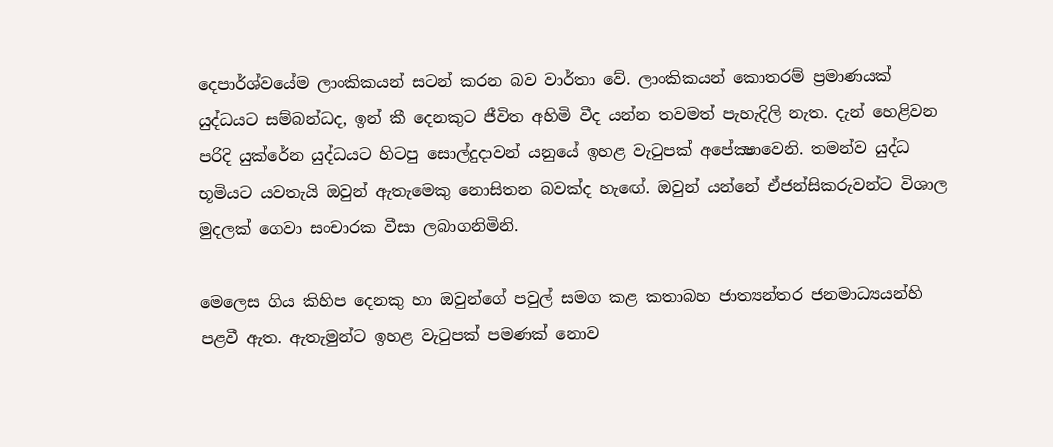දෙපාර්ශ්වයේම ලාංකිකයන් සටන් කරන බව වාර්තා වේ. ලාංකිකයන් කොතරම් ප්‍රමාණයක් යුද්ධයට සම්බන්ධද, ඉන් කී දෙනකුට ජීවිත අහිමි වීද යන්න තවමත් පැහැදිලි නැත. දැන් හෙළිවන පරිදි යුක්රේන යුද්ධයට හිටපු සොල්දුදාවන් යනුයේ ඉහළ වැටුපක් අපේක්‍ෂාවෙනි. තමන්ව යුද්ධ භූමියට යවතැයි ඔවුන් ඇතැමෙකු නොසිතන බවක්ද හැඟේ. ඔවුන් යන්නේ ඒජන්සිකරුවන්ට විශාල මුදලක් ගෙවා සංචාරක වීසා ලබාගනිමිනි.

මෙලෙස ගිය කිහිප දෙනකු හා ඔවුන්ගේ පවුල් සමග කළ කතාබහ ජාත්‍යන්තර ජනමාධ්‍යයන්හි පළවී ඇත. ඇතැමුන්ට ඉහළ වැටුපක් පමණක් නොව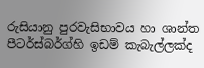රුසියානු පුරවැසිභාවය හා ශාන්ත පීටර්ස්බර්ග්හි ඉඩම් කැබැල්ලක්ද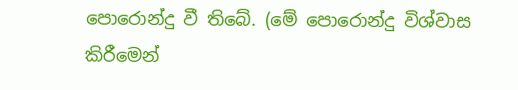පොරොන්දු වී තිබේ. (මේ පොරොන්දු විශ්වාස කිරීමෙන්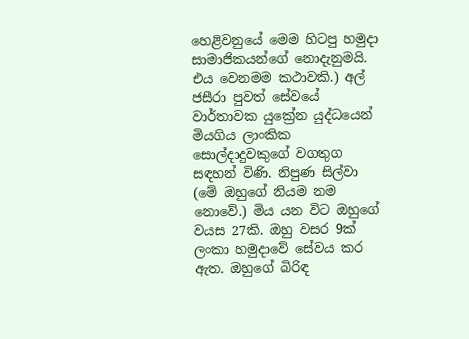හෙළිවනුයේ මෙම හිටපු හමුදා සාමාජිකයන්ගේ නොදැනුමයි. එය වෙනමම කථාවකි.) අල් ජසීරා පුවත් සේවයේ වාර්තාවක යුක්‍රේන යුද්ධයෙන් මියගිය ලාංකික සොල්දාදුවකුගේ වගතුග සඳහන් විණි. නිපුණ සිල්වා (මේ ඔහුගේ නියම නම නොවේ.) මිය යන විට ඔහුගේ වයස 27කි. ඔහු වසර 9ක් ලංකා හමුදාවේ සේවය කර ඇත. ඔහුගේ බිරිඳ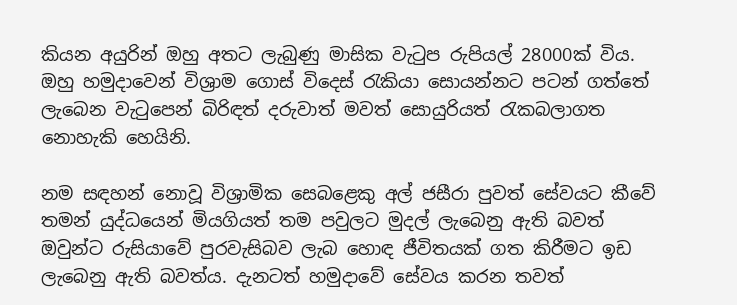කියන අයුරින් ඔහු අතට ලැබුණු මාසික වැටුප රුපියල් 28000ක් විය. ඔහු හමුදාවෙන් විශ්‍රාම ගොස් විදෙස් රැකියා සොයන්නට පටන් ගත්තේ ලැබෙන වැටුපෙන් බිරිඳත් දරුවාත් මවත් සොයුරියත් රැකබලාගත නොහැකි හෙයිනි.

නම සඳහන් නොවූ විශ්‍රාමික සෙබළෙකු අල් ජසීරා පුවත් සේවයට කීවේ තමන් යුද්ධයෙන් මියගියත් තම පවුලට මුදල් ලැබෙනු ඇති බවත් ඔවුන්ට රුසියාවේ පුරවැසිබව ලැබ හොඳ ජීවිතයක් ගත කිරීමට ඉඩ ලැබෙනු ඇති බවත්ය. දැනටත් හමුදාවේ සේවය කරන තවත්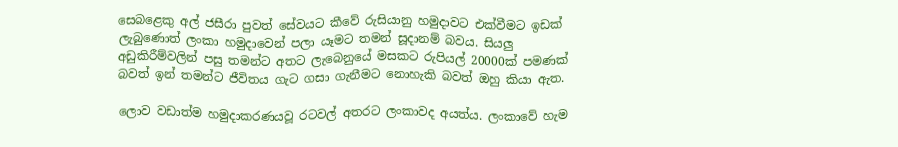සෙබළෙකු අල් ජසීරා පුවත් සේවයට කීවේ රුසියානු හමුදාවට එක්වීමට ඉඩක් ලැබුණොත් ලංකා හමුදාවෙන් පලා යෑමට තමන් සූදානම් බවය. සියලු අඩුකිරීම්වලින් පසු තමන්ට අතට ලැබෙනුයේ මසකට රුපියල් 20000ක් පමණක් බවත් ඉන් තමන්ට ජීවිතය ගැට ගසා ගැනීමට නොහැකි බවත් ඔහු කියා ඇත.

ලොව වඩාත්ම හමුදාකරණයවූ රටවල් අතරට ලංකාවද අයත්ය. ලංකාවේ හැම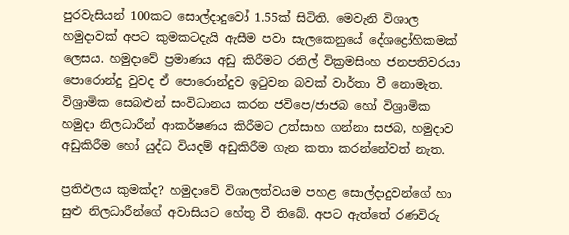පුරවැසියන් 100කට සොල්දාදුවෝ 1.55ක් සිටිති. මෙවැනි විශාල හමුදාවක් අපට කුමකටදැයි ඇසීම පවා සැලකෙනුයේ දේශද්‍රෝහිකමක් ලෙසය. හමුදාවේ ප්‍රමාණය අඩු කිරීමට රනිල් වික්‍රමසිංහ ජනපතිවරයා පොරොන්දු වුවද ඒ පොරොන්දුව ඉටුවන බවක් වාර්තා වී නොමැත. විශ්‍රාමික සෙබළුන් සංවිධානය කරන ජවිපෙ/ජාජබ හෝ විශ්‍රාමික හමුදා නිලධාරීන් ආකර්ෂණය කිරීමට උත්සාහ ගන්නා සජබ, හමුදාව අඩුකිරීම හෝ යුද්ධ වියදම් අඩුකිරීම ගැන කතා කරන්නේවත් නැත.

ප්‍රතිඵලය කුමක්ද? හමුදාවේ විශාලත්වයම පහළ සොල්දාදුවන්ගේ හා සුළු නිලධාරීන්ගේ අවාසියට හේතු වී තිබේ. අපට ඇත්තේ රණවිරු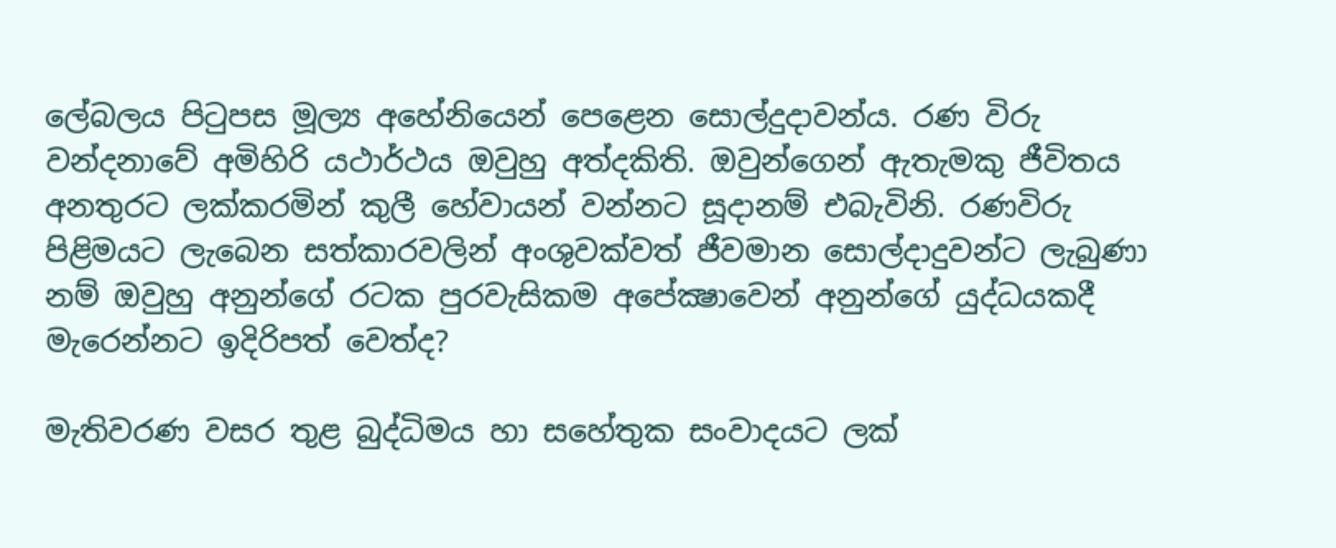ලේබලය පිටුපස මූල්‍ය අහේනියෙන් පෙළෙන සොල්දුදාවන්ය. රණ විරු වන්දනාවේ අමිහිරි යථාර්ථය ඔවුහු අත්දකිති. ඔවුන්ගෙන් ඇතැමකු ජීවිතය අනතුරට ලක්කරමින් කුලී හේවායන් වන්නට සූදානම් එබැවිනි. රණවිරු පිළිමයට ලැබෙන සත්කාරවලින් අංශුවක්වත් ජීවමාන සොල්දාදුවන්ට ලැබුණා නම් ඔවුහු අනුන්ගේ රටක පුරවැසිකම අපේක්‍ෂාවෙන් අනුන්ගේ යුද්ධයකදී මැරෙන්නට ඉදිරිපත් වෙත්ද?

මැතිවරණ වසර තුළ බුද්ධිමය හා සහේතුක සංවාදයට ලක්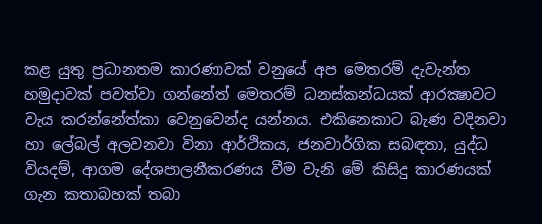කළ යුතු ප්‍රධානතම කාරණාවක් වනුයේ අප මෙතරම් දැවැන්ත හමුදාවක් පවත්වා ගන්නේත් මෙතරම් ධනස්කන්ධයක් ආරක්‍ෂාවට වැය කරන්නේත්කා වෙනුවෙන්ද යන්නය. එකිනෙකාට බැණ වදිනවා හා ලේබල් අලවනවා විනා ආර්ථිකය, ජනවාර්ගික සබඳතා, යුද්ධ වියදම්, ආගම දේශපාලනීකරණය වීම වැනි මේ කිසිදු කාරණයක් ගැන කතාබහක් තබා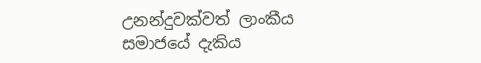උනන්දුවක්වත් ලාංකීය සමාජයේ දැකිය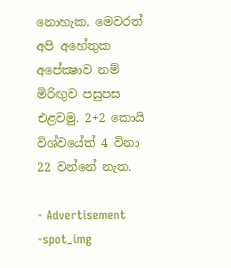නොහැක. මෙවරත් අපි අහේතුක අපේක්‍ෂාව නම් මිරිඟුව පසුපස එළවමු. 2+2 කොයි විශ්වයේත් 4 විනා 22 වන්නේ නැත.

- Advertisement -spot_img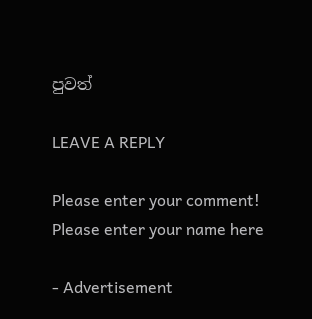පුවත්

LEAVE A REPLY

Please enter your comment!
Please enter your name here

- Advertisement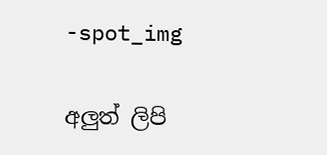-spot_img

අලුත් ලිපි